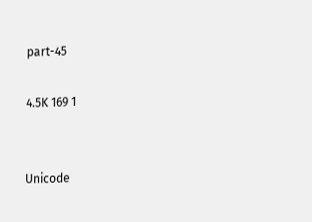part-45

4.5K 169 1


Unicode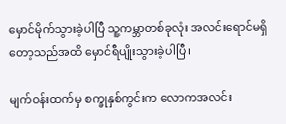မှောင်မိုက်သွားခဲ့ပါပြီ သူ့ကမ္ဘာတစ်ခုလုံး အလင်းရောင်မရှိတော့သည်အထိ မှောင်ရီပျိုးသွားခဲ့ပါပြီ၊

မျက်ဝန်းထက်မှ စက္ခုနှစ်ကွင်းက လောကအလင်း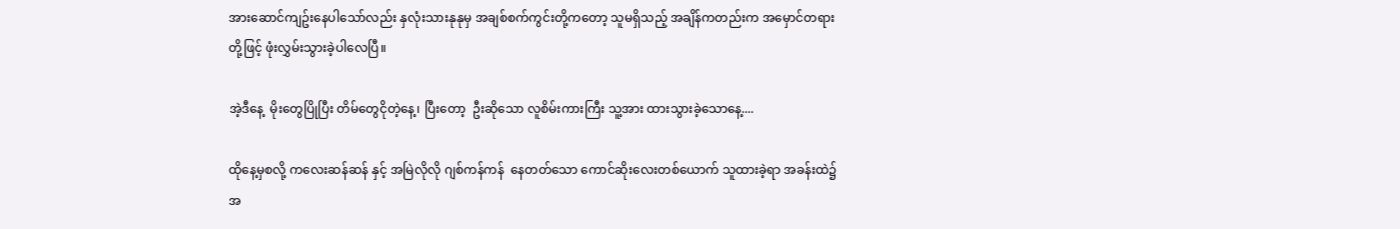အားဆောင်ကျဥ်းနေပါသော်လည်း နှလုံးသားနုနုမှ အချစ်စက်ကွင်းတို့ကတော့ သူမရှိသည့် အချိန်ကတည်းက အမှောင်တရားတို့ဖြင့် ဖုံးလွှမ်းသွားခဲ့ပါလေပြီ။

အဲ့ဒီနေ့  မိုးတွေပြိုပြီး တိမ်တွေငိုတဲ့နေ့၊ ပြီးတော့  ဦးဆိုသော လူစိမ်းကားကြီး သူ့အား ထားသွားခဲ့သောနေ့....

ထိုနေ့မှစလို့ ကလေးဆန်ဆန် နှင့် အမြဲလိုလို ဂျစ်ကန်ကန်  နေတတ်သော ကောင်ဆိုးလေးတစ်ယောက် သူထားခဲ့ရာ အခန်းထဲ၌ အ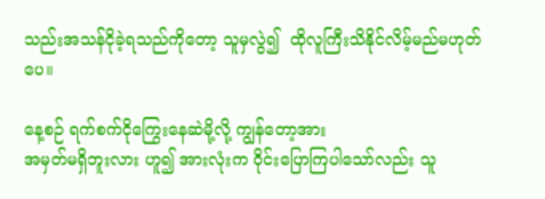သည်းအသန်ငိုခဲ့ရသည်ကိုတော့ သူမှလွဲ၍  ထိုလူကြီးသိနိုင်လိမ့်မည်မဟုတ်ပေ။

နေ့စဉ် ရက်စက်ငိုကြွေးနေဆဲမို့လို့ ကျွန်တော့အား
အမှတ်မရှိဘူးလား ဟူ၍ အားလုံးက ဝိုင်းပြောကြပါသော်လည်း သူ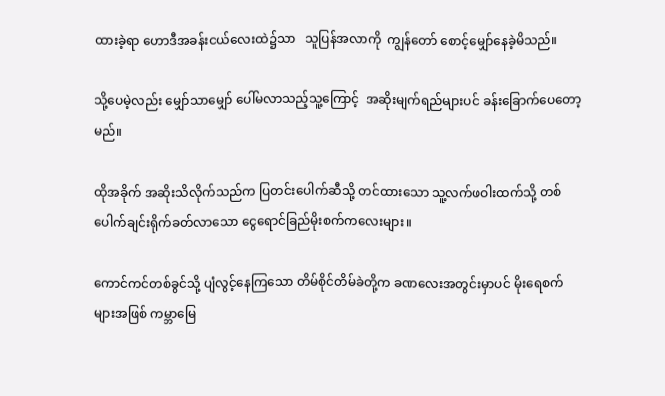ထားခဲ့ရာ ဟောဒီအခန်းငယ်လေးထဲ၌သာ   သူပြန်အလာကို  ကျွန်တော် စောင့်မျှော်နေခဲ့မိသည်။

သို့ပေမဲ့လည်း မျှော်သာမျှော် ပေါ်မလာသည့်သူ့ကြောင့်  အဆိုးမျက်ရည်များပင် ခန်းခြောက်ပေတော့မည်။

ထိုအခိုက် အဆိုးသိလိုက်သည်က ပြတင်းပေါက်ဆီသို့ တင်ထားသော သူ့လက်ဖဝါးထက်သို့ တစ်ပေါက်ချင်းရိုက်ခတ်လာသော ငွေရောင်ခြည်မိုးစက်ကလေးများ။

ကောင်ကင်တစ်ခွင်သို့ ပျံလွင့်နေကြသော တိမ်စိုင်တိမ်ခဲတို့က ခဏလေးအတွင်းမှာပင် မိုးရေစက်များအဖြစ် ကမ္ဘာမြေ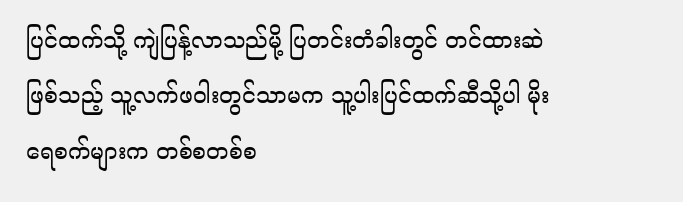ပြင်ထက်သို့ ကျဲပြန့်လာသည်မို့ ပြတင်းတံခါးတွင် တင်ထားဆဲဖြစ်သည့် သူ့လက်ဖဝါးတွင်သာမက သူ့ပါးပြင်ထက်ဆီသို့ပါ မိုးရေစက်များက တစ်စတစ်စ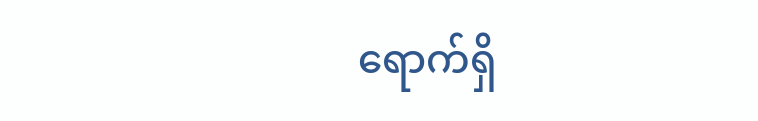ရောက်ရှိ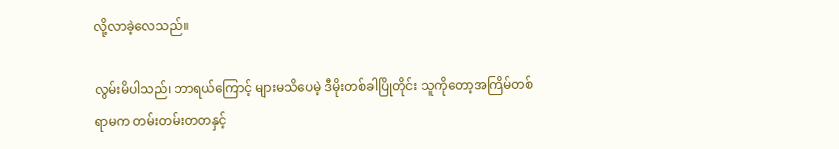လို့လာခဲ့လေသည်။

လွမ်းမိပါသည်၊ ဘာရယ်ကြောင့် များမသိပေမဲ့ ဒီမိုးတစ်ခါပြိုတိုင်း သူကိုတော့အကြိမ်တစ်ရာမက တမ်းတမ်းတတနှင့်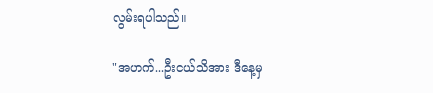လွမ်းရပါသည်။

"အဟက်...ဦးငယ်သိအား ဒီနေ့မှ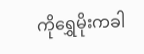ကိုရွှေမိုးကခါ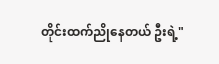တိုင်းထက်ညိုနေတယ် ဦးရဲ့"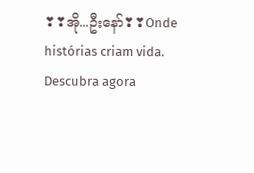❣❣အို...ဦးနော်❣❣Onde histórias criam vida. Descubra agora